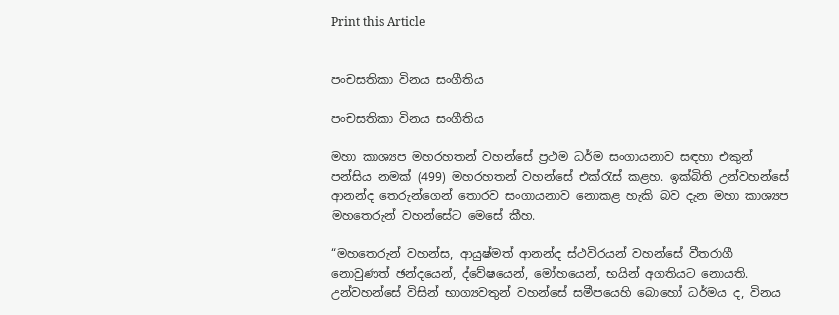Print this Article


පංචසතිකා විනය සංගීතිය

පංචසතිකා විනය සංගීතිය

මහා කාශ්‍යප මහරහතන් වහන්සේ ප්‍රථම ධර්ම සංගායනාව සඳහා එකුන් පන්සිය නමක් (499) මහරහතන් වහන්සේ එක්රැස් කළහ. ඉක්බිති උන්වහන්සේ ආනන්ද තෙරුන්ගෙන් තොරව සංගායනාව නොකළ හැකි බව දැන මහා කාශ්‍යප මහතෙරුන් වහන්සේට මෙසේ කීහ.

“මහතෙරුන් වහන්ස, ආයුෂ්මත් ආනන්ද ස්ථවිරයන් වහන්සේ වීතරාගී නොවුණත් ඡන්දයෙන්, ද්වේෂයෙන්, මෝහයෙන්, භයින් අගතියට නොයති. උන්වහන්සේ විසින් භාග්‍යවතුන් වහන්සේ සමීපයෙහි බොහෝ ධර්මය ද, විනය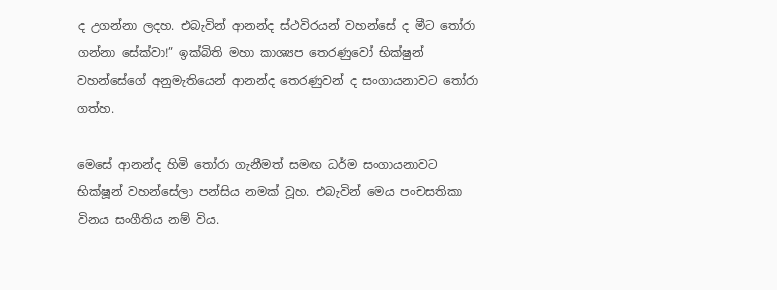ද උගන්නා ලදහ. එබැවින් ආනන්ද ස්ථවිරයන් වහන්සේ ද මීට තෝරා ගන්නා සේක්වා!” ඉක්බිති මහා කාශ්‍යප තෙරණුවෝ භික්ෂුන් වහන්සේගේ අනුමැතියෙන් ආනන්ද තෙරණුවන් ද සංගායනාවට තෝරා ගත්හ.

මෙසේ ආනන්ද හිමි තෝරා ගැනීමත් සමඟ ධර්ම සංගායනාවට භික්ෂූන් වහන්සේලා පන්සිය නමක් වූහ. එබැවින් මෙය පංචසතිකා විනය සංගීතිය නම් විය.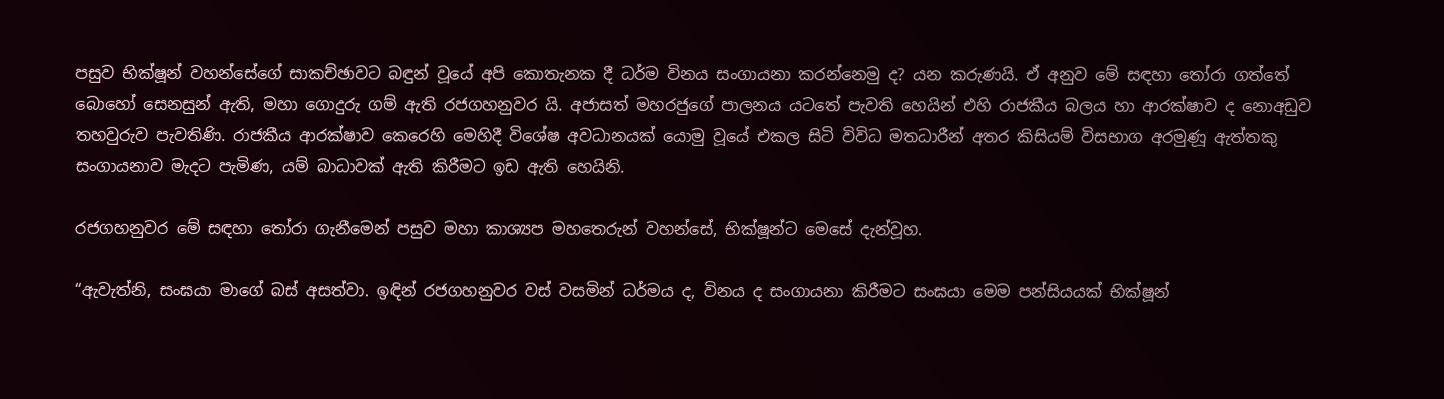පසුව භික්ෂූන් වහන්සේගේ සාකච්ඡාවට බඳුන් වූයේ අපි කොතැනක දී ධර්ම විනය සංගායනා කරන්නෙමු ද? යන කරුණයි. ඒ අනුව මේ සඳහා තෝරා ගත්තේ බොහෝ සෙනසුන් ඇති, මහා ගොදුරු ගම් ඇති රජගහනුවර යි. අජාසත් මහරජුගේ පාලනය යටතේ පැවති හෙයින් එහි රාජකීය බලය හා ආරක්ෂාව ද නොඅඩුව තහවුරුව පැවතිණි. රාජකීය ආරක්ෂාව කෙරෙහි මෙහිදී විශේෂ අවධානයක් යොමු වූයේ එකල සිටි විවිධ මතධාරීන් අතර කිසියම් විසභාග අරමුණූ ඇත්තකු සංගායනාව මැදට පැමිණ, යම් බාධාවක් ඇති කිරීමට ඉඩ ඇති හෙයිනි.

රජගහනුවර මේ සඳහා තෝරා ගැනීමෙන් පසුව මහා කාශ්‍යප මහතෙරුන් වහන්සේ, භික්ෂූන්ට මෙසේ දැන්වූහ.

“ඇවැත්නි, සංඝයා මාගේ බස් අසත්වා. ඉඳින් රජගහනුවර වස් වසමින් ධර්මය ද, විනය ද සංගායනා කිරීමට සංඝයා මෙම පන්සියයක් භික්ෂූන්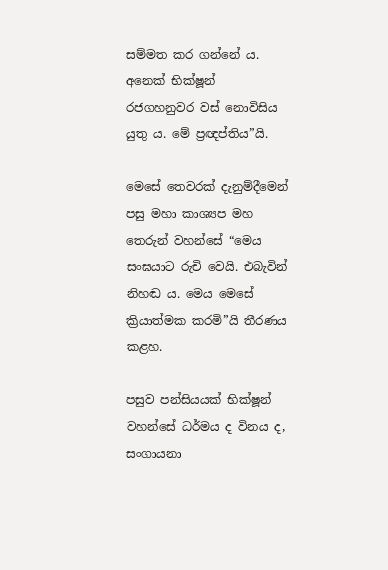සම්මත කර ගන්නේ ය. අනෙක් භික්ෂූන් රජගහනුවර වස් නොවිසිය යුතු ය. මේ ප්‍රඥප්තිය”යි.

මෙසේ තෙවරක් දැනුම්දීමෙන් පසු මහා කාශ්‍යප මහ තෙරුන් වහන්සේ “මෙය සංඝයාට රුචි වෙයි. එබැවින් නිහඬ ය. මෙය මෙසේ ක්‍රියාත්මක කරමි”යි තීරණය කළහ.

පසුව පන්සියයක් භික්ෂූන් වහන්සේ ධර්මය ද විනය ද, සංගායනා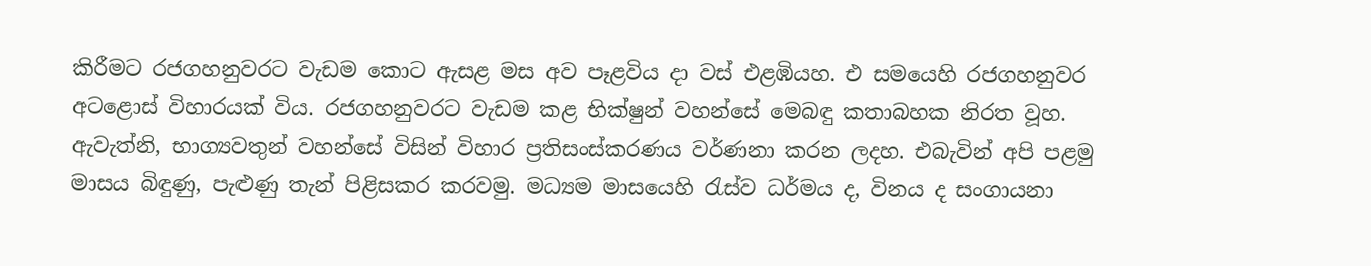කිරීමට රජගහනුවරට වැඩම කොට ඇසළ මස අව පෑළවිය දා වස් එළඹියහ. එ සමයෙහි රජගහනුවර අටළොස් විහාරයක් විය. රජගහනුවරට වැඩම කළ භික්ෂුන් වහන්සේ මෙබඳු කතාබහක නිරත වූහ. ඇවැත්නි, භාග්‍යවතුන් වහන්සේ විසින් විහාර ප්‍රතිසංස්කරණය වර්ණනා කරන ලදහ. එබැවින් අපි පළමු මාසය බිඳුණු, පැළුණු තැන් පිළිසකර කරවමු. මධ්‍යම මාසයෙහි රැස්ව ධර්මය ද, විනය ද සංගායනා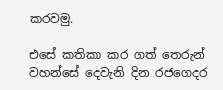කරවමු.

එසේ කතිකා කර ගත් තෙරුන් වහන්සේ දෙවැනි දින රජගෙදර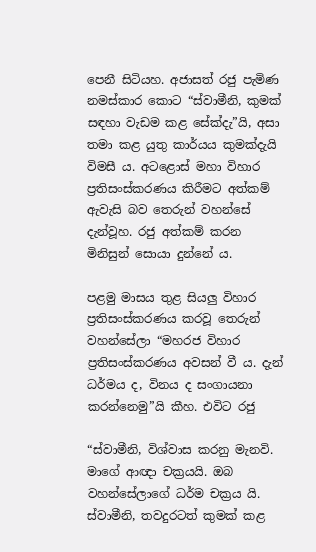පෙනී සිටියහ. අජාසත් රජු පැමිණ නමස්කාර කොට “ස්වාමීනි, කුමක් සඳහා වැඩම කළ සේක්දැ”යි, අසා තමා කළ යුතු කාර්යය කුමක්දැයි විමසී ය. අටළොස් මහා විහාර ප්‍රතිසංස්කරණය කිරීමට අත්කම් ඇවැසි බව තෙරුන් වහන්සේ දැන්වූහ. රජු අත්කම් කරන මිනිසුන් සොයා දුන්නේ ය.

පළමු මාසය තුළ සියලු විහාර ප්‍රතිසංස්කරණය කරවූ තෙරුන් වහන්සේලා “මහරජ විහාර ප්‍රතිසංස්කරණය අවසන් වී ය. දැන් ධර්මය ද, විනය ද සංගායනා කරන්නෙමු”යි කීහ. එවිට රජු

“ස්වාමීනි, විශ්වාස කරනු මැනවි. මාගේ ආඥා චක්‍රයයි. ඔබ වහන්සේලාගේ ධර්ම චක්‍රය යි. ස්වාමීනි, තවදුරටත් කුමක් කළ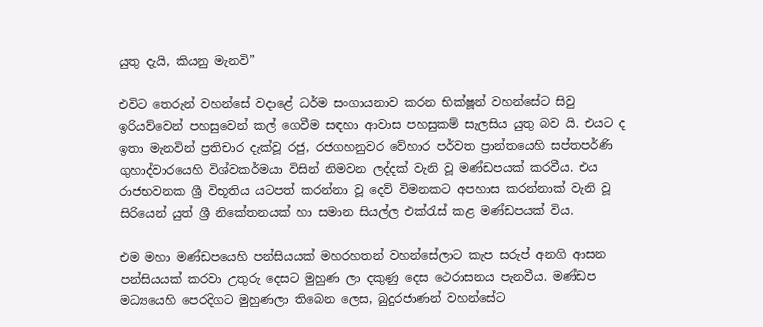යුතු දැයි, කියනු මැනවි”

එවිට තෙරුන් වහන්සේ වදාළේ ධර්ම සංගායනාව කරන භික්ෂූන් වහන්සේට සිවු ඉරියව්වෙන් පහසුවෙන් කල් ගෙවීම සඳහා ආවාස පහසුකම් සැලසිය යුතු බව යි. එයට ද ඉතා මැනවින් ප්‍රතිචාර දැක්වූ රජු, රජගහනුවර වේහාර පර්වත ප්‍රාන්තයෙහි සප්තපර්ණි ගුහාද්වාරයෙහි විශ්වකර්මයා විසින් නිමවන ලද්දක් වැනි වූ මණ්ඩපයක් කරවීය. එය රාජභවනක ශ්‍රී විභූතිය යටපත් කරන්නා වූ දෙව් විමනකට අපහාස කරන්නාක් වැනි වූ සිරියෙන් යුත් ශ්‍රී නිකේතනයක් හා සමාන සියල්ල එක්රැස් කළ මණ්ඩපයක් විය.

එම මහා මණ්ඩපයෙහි පන්සියයක් මහරහතන් වහන්සේලාට කැප සරුප් අනගි ආසන පන්සියයක් කරවා උතුරු දෙසට මුහුණ ලා දකුණු දෙස ථෙරාසනය පැනවීය. මණ්ඩප මධ්‍යයෙහි පෙරදිගට මුහුණලා තිබෙන ලෙස, බුදුරජාණන් වහන්සේට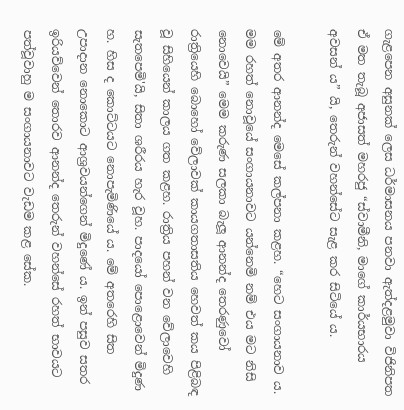ගැළපෙන අසුනක් ලෙස ධර්මාසනය පනවා ඇත්දළමුවා විජිනිපත ඒ මත තැබූ අජාසත් මහරජු “ස්වාමීනි, මාගේ කාර්යභාරය අවසන් ය” යි, තෙරුන් වහන්සේට සැළ කර සිටියේ ය.

මේ අතර ආනන්ද මෙසේ කල්පනා කළහ. “හෙට සංගායනාව ය. මම රහත් නොවූයේ සංගායනාවට යන්නෙමි නම් එය මට නිසි නොවෙයි” මෙම කරුණ සලකා බැලූ ආනන්ද තෙරණුවෝ රාත්‍රියෙහි බොහෝ වේලාවක් කායගතාසතිය හෙවත් කය පිළිබඳ වූ සිහියෙන් කාලය ගත කළහ. රාත්‍රිය පහන් වන වේලාවෙහි සැතපෙමි'යි, සිතා ශරීරය හැර වූහ. පාදයෝ පොළොවෙන් මිදුණ හ. හිස ද කොට්ටයට නොපැමිණියේ ය. මේ අතරෙහි සිත උපාදාන නොකොට ආශ්‍රවයන්ගෙන් මිදුණේ ය. ඉන් පසුව සතර ඉරියව්වෙන් තොරව ආනන්ද තෙරුන් වහන්සේ රහත් භාවයට පත්වූවාහු ම සංගායනාවට වැඩම කළ සේක.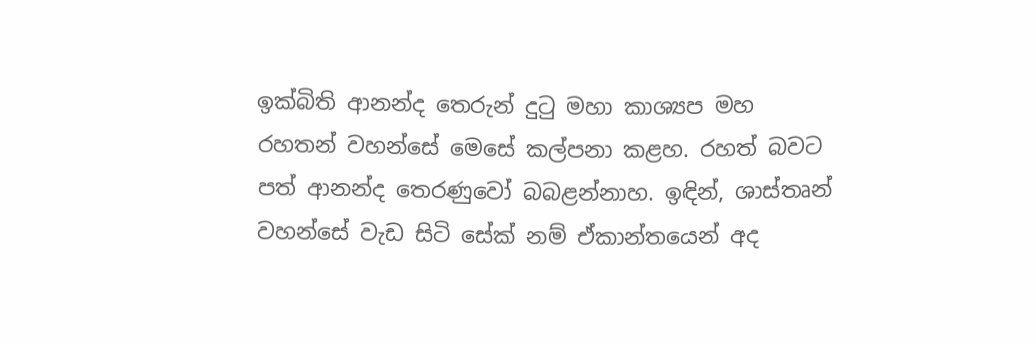ඉක්බිති ආනන්ද තෙරුන් දුටු මහා කාශ්‍යප මහ රහතන් වහන්සේ මෙසේ කල්පනා කළහ. රහත් බවට පත් ආනන්ද තෙරණුවෝ බබළන්නාහ. ඉඳින්, ශාස්තෘන් වහන්සේ වැඩ සිටි සේක් නම් ඒකාන්තයෙන් අද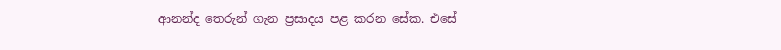ආනන්ද තෙරුන් ගැන ප්‍රසාදය පළ කරන සේක. එසේ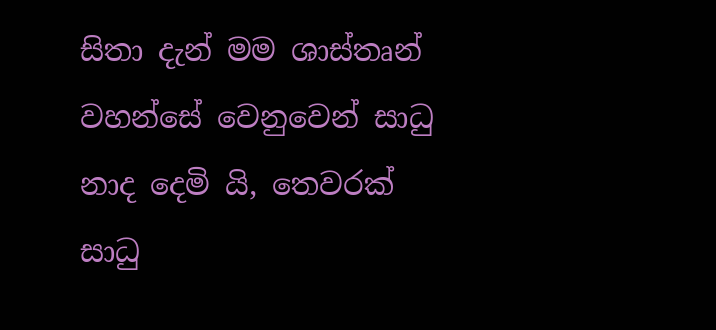සිතා දැන් මම ශාස්තෘන් වහන්සේ වෙනුවෙන් සාධු නාද දෙමි යි, තෙවරක් සාධු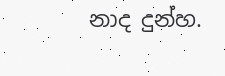නාද දුන්හ.